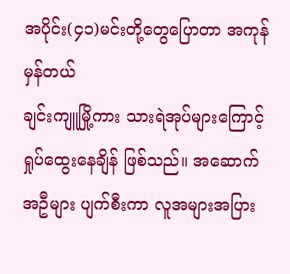အပိုင်း(၄၁)မင်းတို့တွေပြောတာ အကုန်မှန်တယ်
ချင်းကျူမြို့ကား သားရဲအုပ်များကြောင့် ရှုပ်ထွေးနေချိန် ဖြစ်သည်။ အဆောက်အဦများ ပျက်စီးကာ လူအများအပြား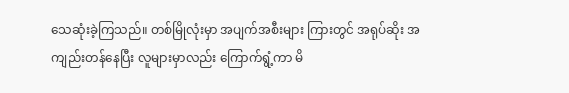သေဆုံးခဲ့ကြသည်။ တစ်မြိုလုံးမှာ အပျက်အစီးများ ကြားတွင် အရုပ်ဆိုး အကျည်းတန်နေပြီး လူများမှာလည်း ကြောက်ရွံ့ကာ မိ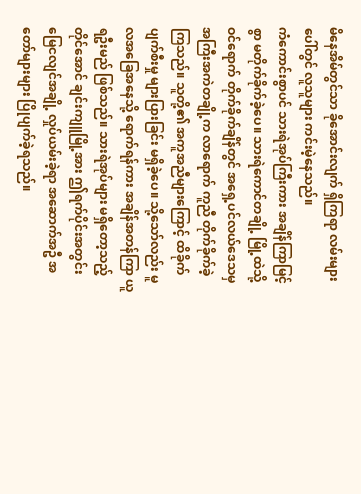မိနေအိမ်တွင်သာ ခိုအောင်းလျက် ရှိကြရာ လမ်းများပေါ်တွင် လူသူများ ကင်းမဲ့နေသည်။
ကံကောင်းစွာပင် သားရဲအုပ်ကြီးကား အချိန်ကြာမြင့်စွာ မတိုက်ခိုက်ခဲ့ပေ။ သားရဲကောင်တချို့ မြို့ထဲသို့ ဝင်ရောက် တိုက်ခိုက်ချိန်တွင် အရှေ့ပင်လယ်ဒေသမှ အကြီးအကဲတချို့က လာရောက် ကူညီ တိုက်ခိုက်ခဲ့ကြသည်။ သူတို့၏ အကူအညီများကြောင့် ထိခိုက်ပျက်စီးမှု များပြားခြင်း မရှိခဲ့ပေ။ သို့သော်လည်း မူလအခြေအနေသို့ ရောက်ရန်ကား အချိန်အတန်ကြာ ယူရဦးမည် ဖြစ်သည်။ သားရဲအုပ်များ မရှိတော့သည့် တိုင်အောင် ချင်းကျူမြို့အား ဤရက်ပိုင်းအတွင်း မြေငလျင်အချို့ လှုပ်ယမ်းခဲ့ရာ အဆောက်အဦ အတော်များများ ပြိုပျက်ခဲ့ရသည်။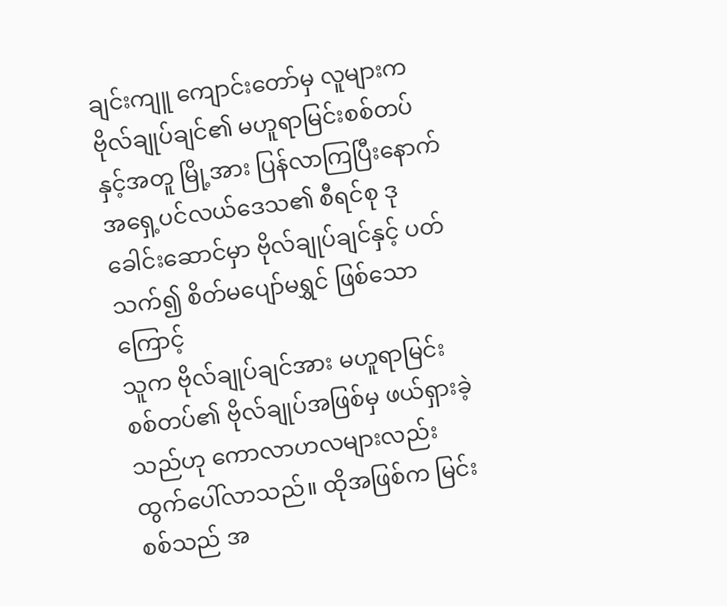ချင်းကျူ ကျောင်းတော်မှ လူများက ဗိုလ်ချုပ်ချင်၏ မဟူရာမြင်းစစ်တပ်နှင့်အတူ မြို့အား ပြန်လာကြပြီးနောက် အရှေ့ပင်လယ်ဒေသ၏ စီရင်စု ဒုခေါင်းဆောင်မှာ ဗိုလ်ချုပ်ချင်နှင့် ပတ်သက်၍ စိတ်မပျော်မရွှင် ဖြစ်သောကြောင့်
သူက ဗိုလ်ချုပ်ချင်အား မဟူရာမြင်းစစ်တပ်၏ ဗိုလ်ချုပ်အဖြစ်မှ ဖယ်ရှားခဲ့သည်ဟု ကောလာဟလများလည်း ထွက်ပေါ်လာသည်။ ထိုအဖြစ်က မြင်းစစ်သည် အ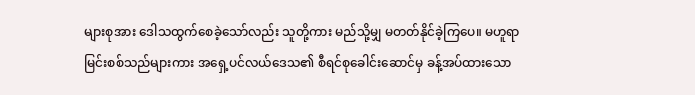များစုအား ဒေါသထွက်စေခဲ့သော်လည်း သူတို့ကား မည်သို့မျှ မတတ်နိုင်ခဲ့ကြပေ။ မဟူရာ မြင်းစစ်သည်များကား အရှေ့ပင်လယ်ဒေသ၏ စီရင်စုခေါင်းဆောင်မှ ခန့်အပ်ထားသော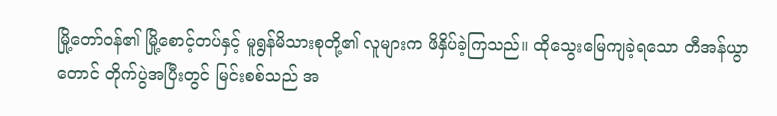မြို့တော်ဝန်၏ မြို့စောင့်တပ်နှင့် မူရွန်မိသားစုတို့၏ လူများက ဖိနှိပ်ခဲ့ကြသည်။ ထိုသွေးမြေကျခဲ့ရသော တီအန်ယွာတောင် တိုက်ပွဲအပြီးတွင် မြင်းစစ်သည် အ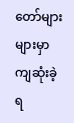တော်များများမှာ ကျဆုံးခဲ့ရ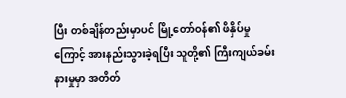ပြီး တစ်ချိန်တည်းမှာပင် မြို့တော်ဝန်၏ ဖိနှိပ်မှုကြောင့် အားနည်းသွားခဲ့ရပြီး သူတို့၏ ကြီးကျယ်ခမ်းနားမှုမှာ အတိတ်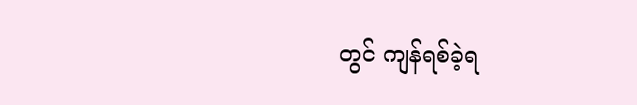တွင် ကျန်ရစ်ခဲ့ရ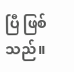ပြီ ဖြစ်သည်။